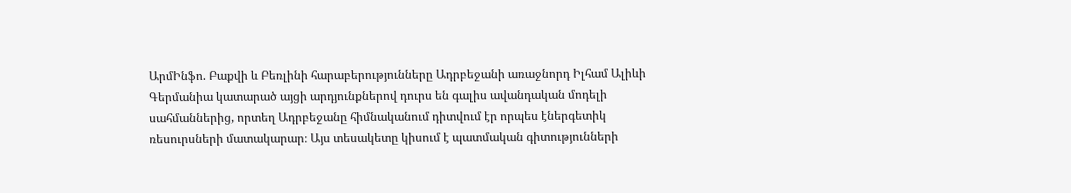ԱրմԻնֆո. Բաքվի և Բեռլինի հարաբերությունները Ադրբեջանի առաջնորդ Իլհամ Ալիևի Գերմանիա կատարած այցի արդյունքներով դուրս են գալիս ավանդական մոդելի սահմաններից, որտեղ Ադրբեջանը հիմնականում դիտվում էր որպես էներգետիկ ռեսուրսների մատակարար։ Այս տեսակետը կիսում է պատմական գիտությունների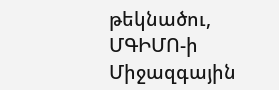թեկնածու, ՄԳԻՄՈ-ի Միջազգային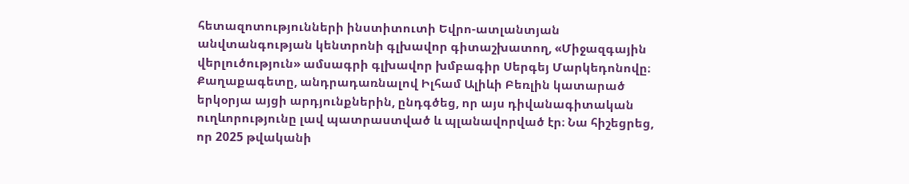հետազոտությունների ինստիտուտի Եվրո-ատլանտյան անվտանգության կենտրոնի գլխավոր գիտաշխատող, «Միջազգային վերլուծություն» ամսագրի գլխավոր խմբագիր Սերգեյ Մարկեդոնովը։
Քաղաքագետը, անդրադառնալով Իլհամ Ալիևի Բեռլին կատարած երկօրյա այցի արդյունքներին, ընդգծեց, որ այս դիվանագիտական ուղևորությունը լավ պատրաստված և պլանավորված էր։ Նա հիշեցրեց, որ 2025 թվականի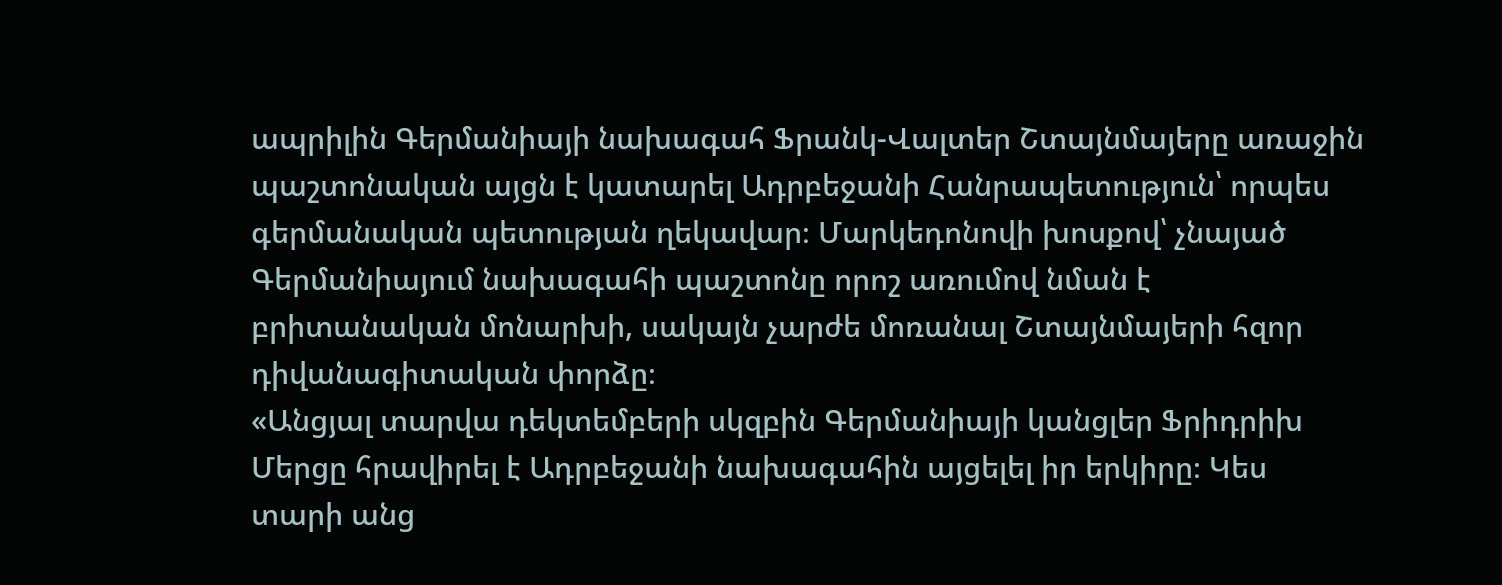ապրիլին Գերմանիայի նախագահ Ֆրանկ-Վալտեր Շտայնմայերը առաջին պաշտոնական այցն է կատարել Ադրբեջանի Հանրապետություն՝ որպես գերմանական պետության ղեկավար։ Մարկեդոնովի խոսքով՝ չնայած Գերմանիայում նախագահի պաշտոնը որոշ առումով նման է բրիտանական մոնարխի, սակայն չարժե մոռանալ Շտայնմայերի հզոր դիվանագիտական փորձը։
«Անցյալ տարվա դեկտեմբերի սկզբին Գերմանիայի կանցլեր Ֆրիդրիխ Մերցը հրավիրել է Ադրբեջանի նախագահին այցելել իր երկիրը։ Կես տարի անց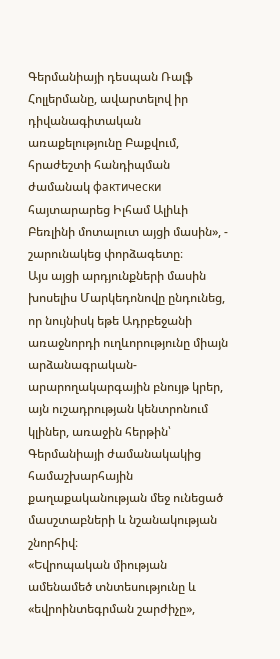Գերմանիայի դեսպան Ռալֆ Հոլլերմանը, ավարտելով իր դիվանագիտական առաքելությունը Բաքվում, հրաժեշտի հանդիպման ժամանակ фактически հայտարարեց Իլհամ Ալիևի Բեռլինի մոտալուտ այցի մասին», - շարունակեց փորձագետը։
Այս այցի արդյունքների մասին խոսելիս Մարկեդոնովը ընդունեց, որ նույնիսկ եթե Ադրբեջանի առաջնորդի ուղևորությունը միայն արձանագրական-արարողակարգային բնույթ կրեր, այն ուշադրության կենտրոնում կլիներ, առաջին հերթին՝ Գերմանիայի ժամանակակից համաշխարհային քաղաքականության մեջ ունեցած մասշտաբների և նշանակության շնորհիվ։
«Եվրոպական միության ամենամեծ տնտեսությունը և «եվրոինտեգրման շարժիչը»,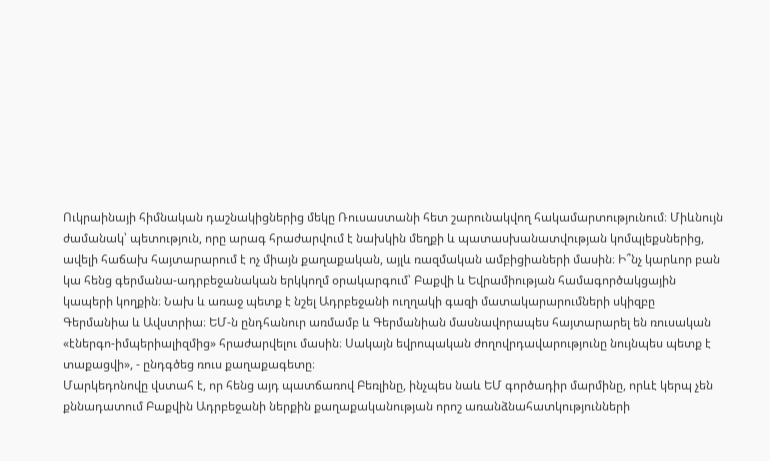Ուկրաինայի հիմնական դաշնակիցներից մեկը Ռուսաստանի հետ շարունակվող հակամարտությունում։ Միևնույն ժամանակ՝ պետություն, որը արագ հրաժարվում է նախկին մեղքի և պատասխանատվության կոմպլեքսներից, ավելի հաճախ հայտարարում է ոչ միայն քաղաքական, այլև ռազմական ամբիցիաների մասին։ Ի՞նչ կարևոր բան կա հենց գերմանա-ադրբեջանական երկկողմ օրակարգում՝ Բաքվի և Եվրամիության համագործակցային կապերի կողքին։ Նախ և առաջ պետք է նշել Ադրբեջանի ուղղակի գազի մատակարարումների սկիզբը Գերմանիա և Ավստրիա։ ԵՄ-ն ընդհանուր առմամբ և Գերմանիան մասնավորապես հայտարարել են ռուսական «էներգո-իմպերիալիզմից» հրաժարվելու մասին։ Սակայն եվրոպական ժողովրդավարությունը նույնպես պետք է տաքացվի», - ընդգծեց ռուս քաղաքագետը։
Մարկեդոնովը վստահ է, որ հենց այդ պատճառով Բեռլինը, ինչպես նաև ԵՄ գործադիր մարմինը, որևէ կերպ չեն քննադատում Բաքվին Ադրբեջանի ներքին քաղաքականության որոշ առանձնահատկությունների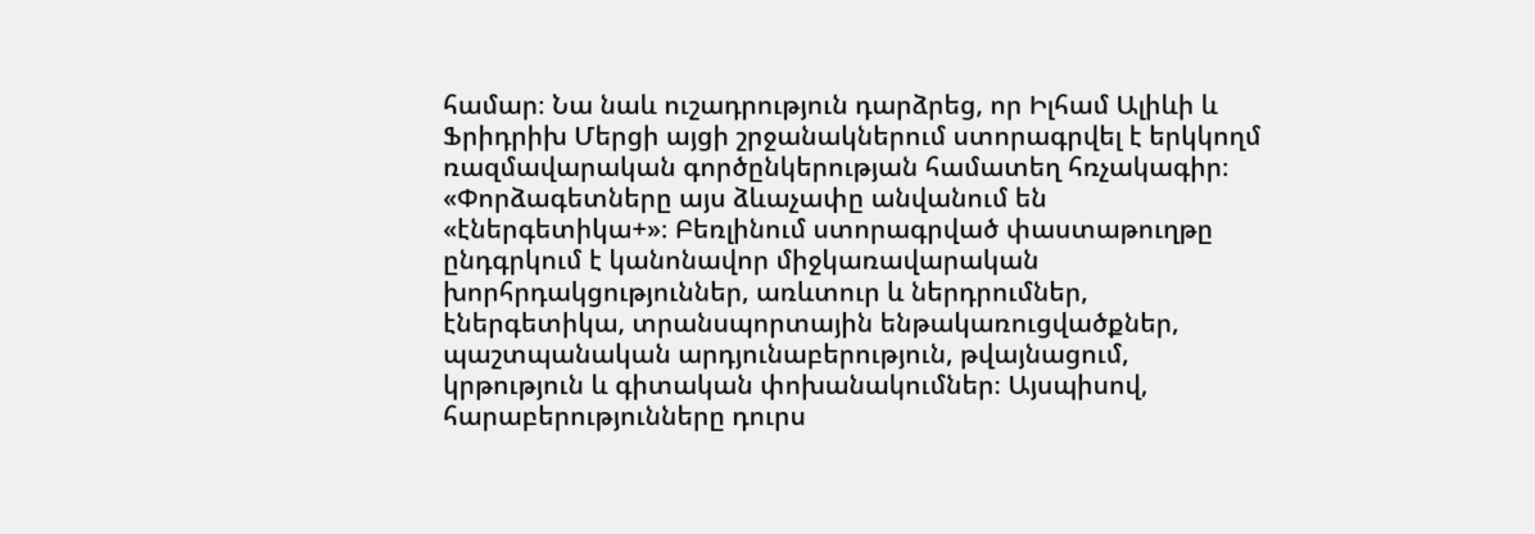համար։ Նա նաև ուշադրություն դարձրեց, որ Իլհամ Ալիևի և Ֆրիդրիխ Մերցի այցի շրջանակներում ստորագրվել է երկկողմ ռազմավարական գործընկերության համատեղ հռչակագիր։ «Փորձագետները այս ձևաչափը անվանում են «էներգետիկա+»։ Բեռլինում ստորագրված փաստաթուղթը ընդգրկում է կանոնավոր միջկառավարական խորհրդակցություններ, առևտուր և ներդրումներ, էներգետիկա, տրանսպորտային ենթակառուցվածքներ, պաշտպանական արդյունաբերություն, թվայնացում, կրթություն և գիտական փոխանակումներ։ Այսպիսով, հարաբերությունները դուրս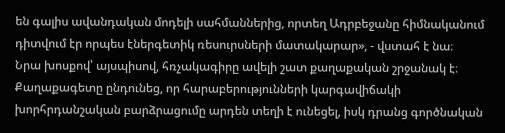են գալիս ավանդական մոդելի սահմաններից, որտեղ Ադրբեջանը հիմնականում դիտվում էր որպես էներգետիկ ռեսուրսների մատակարար», - վստահ է նա։
Նրա խոսքով՝ այսպիսով, հռչակագիրը ավելի շատ քաղաքական շրջանակ է։ Քաղաքագետը ընդունեց, որ հարաբերությունների կարգավիճակի խորհրդանշական բարձրացումը արդեն տեղի է ունեցել, իսկ դրանց գործնական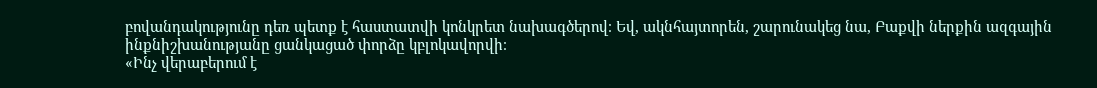բովանդակությունը դեռ պետք է հաստատվի կոնկրետ նախագծերով։ Եվ, ակնհայտորեն, շարունակեց նա, Բաքվի ներքին ազգային ինքնիշխանությանը ցանկացած փորձը կբլոկավորվի։
«Ինչ վերաբերում է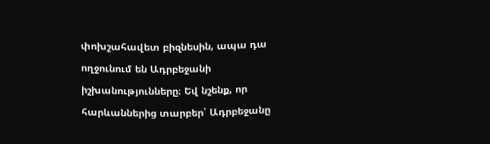փոխշահավետ բիզնեսին, ապա դա ողջունում են Ադրբեջանի իշխանությունները։ Եվ նշենք, որ հարևաններից տարբեր՝ Ադրբեջանը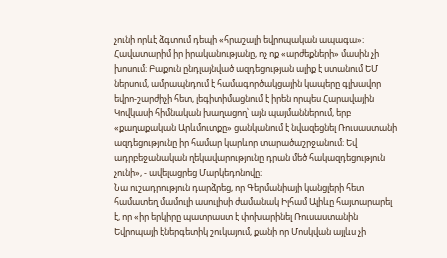չունի որևէ ձգտում դեպի «հրաշալի եվրոպական ապագա»։ Հավատարիմ իր իրականությանը, ոչ ոք «արժեքների» մասին չի խոսում։ Բաքուն ընդլայնված ազդեցության ալիք է ստանում ԵՄ ներսում, ամրապնդում է համագործակցային կապերը գլխավոր եվրո-շարժիչի հետ, լեգիտիմացնում է իրեն որպես Հարավային Կովկասի հիմնական խաղացող՝ այն պայմաններում, երբ «քաղաքական Արևմուտքը» ցանկանում է նվազեցնել Ռուսաստանի ազդեցությունը իր համար կարևոր տարածաշրջանում։ Եվ ադրբեջանական ղեկավարությունը դրան մեծ հակազդեցություն չունի», - ավելացրեց Մարկեդոնովը։
Նա ուշադրություն դարձրեց, որ Գերմանիայի կանցլերի հետ համատեղ մամուլի ասուլիսի ժամանակ Իլհամ Ալիևը հայտարարել է, որ «իր երկիրը պատրաստ է փոխարինել Ռուսաստանին Եվրոպայի էներգետիկ շուկայում, քանի որ Մոսկվան այլևս չի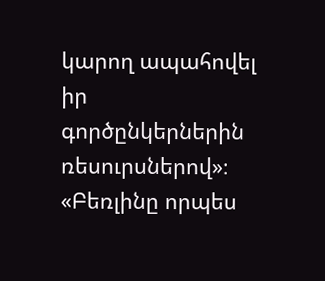կարող ապահովել իր գործընկերներին ռեսուրսներով»։
«Բեռլինը որպես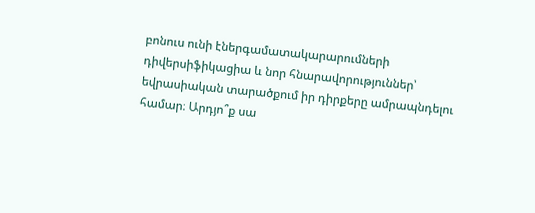բոնուս ունի էներգամատակարարումների դիվերսիֆիկացիա և նոր հնարավորություններ՝ եվրասիական տարածքում իր դիրքերը ամրապնդելու համար։ Արդյո՞ք սա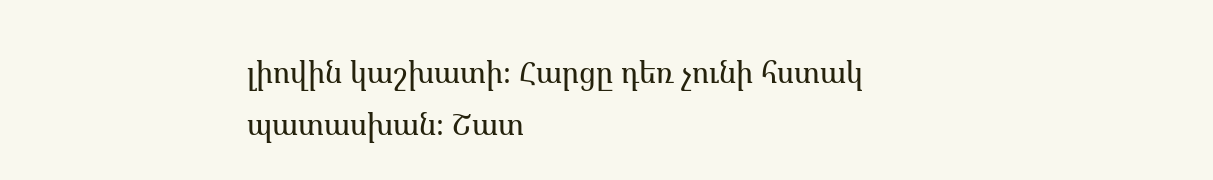լիովին կաշխատի։ Հարցը դեռ չունի հստակ պատասխան։ Շատ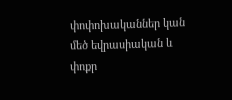փոփոխականներ կան մեծ եվրասիական և փոքր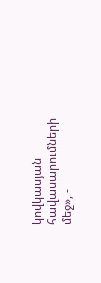կովկասյան հավասարումների մեջ», -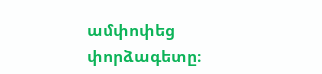ամփոփեց փորձագետը։